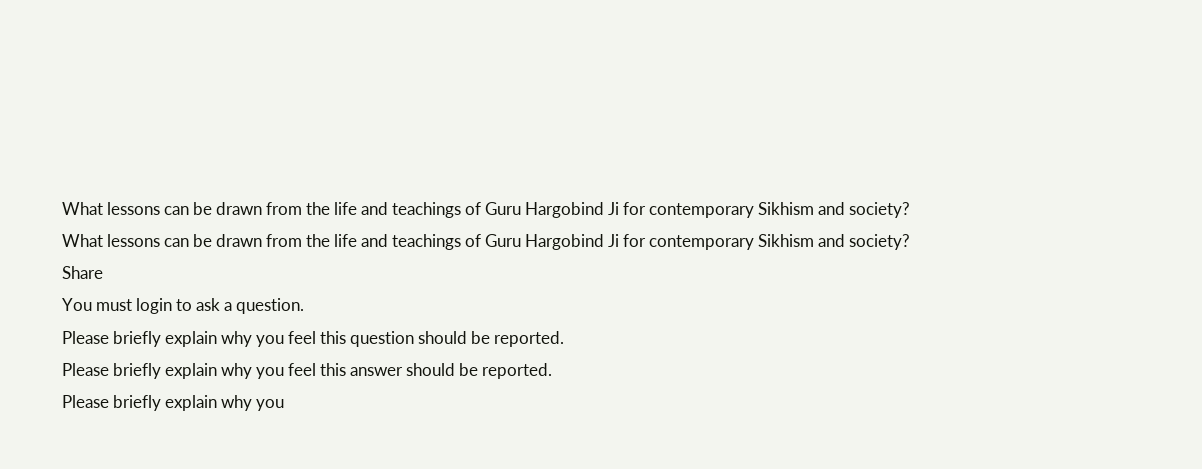What lessons can be drawn from the life and teachings of Guru Hargobind Ji for contemporary Sikhism and society?
What lessons can be drawn from the life and teachings of Guru Hargobind Ji for contemporary Sikhism and society?
Share
You must login to ask a question.
Please briefly explain why you feel this question should be reported.
Please briefly explain why you feel this answer should be reported.
Please briefly explain why you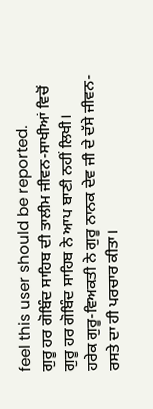feel this user should be reported.
ਗੁਰੂ ਹਰ ਗੋਬਿੰਦ ਸਾਹਿਬ ਦੀ ਤਾਲੀਮ ਜੀਵਨ-ਸਾਖੀਆਂ ਵਿਚੋਂ
ਗੁਰੂ ਹਰ ਗੋਬਿੰਦ ਸਾਹਿਬ ਨੇ ਆਪ ਬਾਣੀ ਨਹੀਂ ਲਿਖੀ।
ਹਰੇਕ ਗੁਰੂ-ਵਿਅਕਤੀ ਨੇ ਗੁਰੂ ਨਾਨਕ ਦੇਵ ਜੀ ਦੇ ਦੱਸੇ ਜੀਵਨ-ਰਸਤੇ ਦਾ ਹੀ ਪਰਚਾਰ ਕੀਤਾ।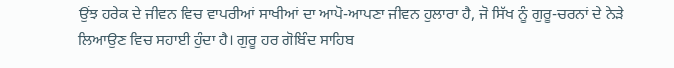ਉਂਝ ਹਰੇਕ ਦੇ ਜੀਵਨ ਵਿਚ ਵਾਪਰੀਆਂ ਸਾਖੀਆਂ ਦਾ ਆਪੋ-ਆਪਣਾ ਜੀਵਨ ਹੁਲਾਰਾ ਹੈ, ਜੋ ਸਿੱਖ ਨੂੰ ਗੁਰੂ-ਚਰਨਾਂ ਦੇ ਨੇੜੇ ਲਿਆਉਣ ਵਿਚ ਸਹਾਈ ਹੁੰਦਾ ਹੈ। ਗੁਰੂ ਹਰ ਗੋਬਿੰਦ ਸਾਹਿਬ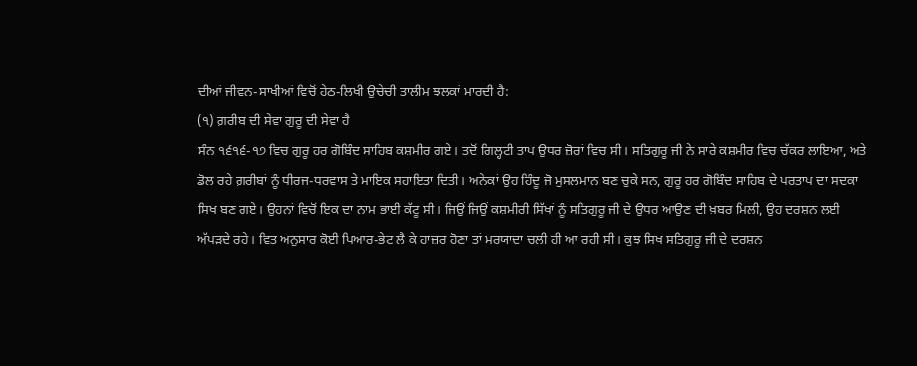ਦੀਆਂ ਜੀਵਨ-ਸਾਖੀਆਂ ਵਿਚੋਂ ਹੇਠ-ਲਿਖੀ ਉਚੇਚੀ ਤਾਲੀਮ ਝਲਕਾਂ ਮਾਰਦੀ ਹੈ:
(੧) ਗ਼ਰੀਬ ਦੀ ਸੇਵਾ ਗੁਰੂ ਦੀ ਸੇਵਾ ਹੈ
ਸੰਨ ੧੬੧੬-੧੭ ਵਿਚ ਗੁਰੂ ਹਰ ਗੋਬਿੰਦ ਸਾਹਿਬ ਕਸ਼ਮੀਰ ਗਏ। ਤਦੋਂ ਗਿਲ੍ਹਟੀ ਤਾਪ ਉਧਰ ਜ਼ੋਰਾਂ ਵਿਚ ਸੀ। ਸਤਿਗੁਰੂ ਜੀ ਨੇ ਸਾਰੇ ਕਸ਼ਮੀਰ ਵਿਚ ਚੱਕਰ ਲਾਇਆ, ਅਤੇ ਡੋਲ ਰਹੇ ਗ਼ਰੀਬਾਂ ਨੂੰ ਧੀਰਜ-ਧਰਵਾਸ ਤੇ ਮਾਇਕ ਸਹਾਇਤਾ ਦਿਤੀ। ਅਨੇਕਾਂ ਉਹ ਹਿੰਦੂ ਜੋ ਮੁਸਲਮਾਨ ਬਣ ਚੁਕੇ ਸਨ, ਗੁਰੂ ਹਰ ਗੋਬਿੰਦ ਸਾਹਿਬ ਦੇ ਪਰਤਾਪ ਦਾ ਸਦਕਾ ਸਿਖ ਬਣ ਗਏ। ਉਹਨਾਂ ਵਿਚੋਂ ਇਕ ਦਾ ਨਾਮ ਭਾਈ ਕੱਟੂ ਸੀ। ਜਿਉਂ ਜਿਉਂ ਕਸ਼ਮੀਰੀ ਸਿੱਖਾਂ ਨੂੰ ਸਤਿਗੁਰੂ ਜੀ ਦੇ ਉਧਰ ਆਉਣ ਦੀ ਖ਼ਬਰ ਮਿਲੀ, ਉਹ ਦਰਸ਼ਨ ਲਈ ਅੱਪੜਦੇ ਰਹੇ। ਵਿਤ ਅਨੁਸਾਰ ਕੋਈ ਪਿਆਰ-ਭੇਟ ਲੈ ਕੇ ਹਾਜ਼ਰ ਹੋਣਾ ਤਾਂ ਮਰਯਾਦਾ ਚਲੀ ਹੀ ਆ ਰਹੀ ਸੀ। ਕੁਝ ਸਿਖ ਸਤਿਗੁਰੂ ਜੀ ਦੇ ਦਰਸ਼ਨ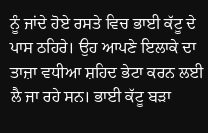ਨੂੰ ਜਾਂਦੇ ਹੋਏ ਰਸਤੇ ਵਿਚ ਭਾਈ ਕੱਟੂ ਦੇ ਪਾਸ ਠਹਿਰੇ। ਉਹ ਆਪਣੇ ਇਲਾਕੇ ਦਾ ਤਾਜ਼ਾ ਵਧੀਆ ਸ਼ਹਿਦ ਭੇਟਾ ਕਰਨ ਲਈ ਲੈ ਜਾ ਰਹੇ ਸਨ। ਭਾਈ ਕੱਟੂ ਬੜਾ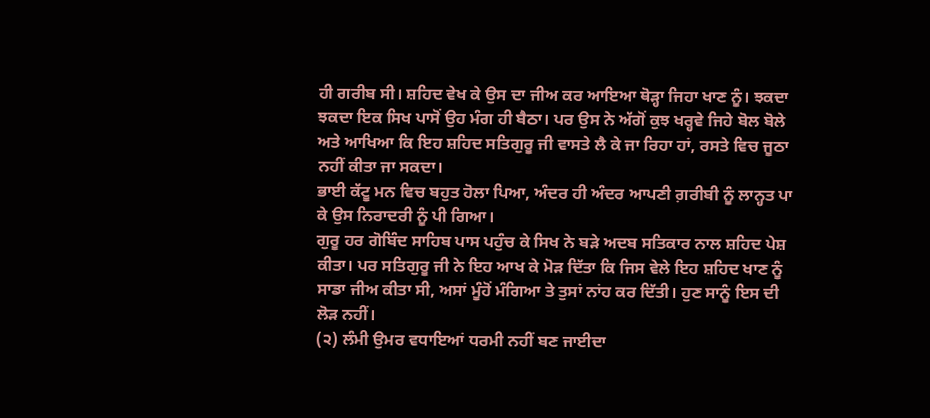ਹੀ ਗਰੀਬ ਸੀ। ਸ਼ਹਿਦ ਵੇਖ ਕੇ ਉਸ ਦਾ ਜੀਅ ਕਰ ਆਇਆ ਥੋੜ੍ਹਾ ਜਿਹਾ ਖਾਣ ਨੂੰ। ਝਕਦਾ ਝਕਦਾ ਇਕ ਸਿਖ ਪਾਸੋਂ ਉਹ ਮੰਗ ਹੀ ਬੈਠਾ। ਪਰ ਉਸ ਨੇ ਅੱਗੋਂ ਕੁਝ ਖਰ੍ਹਵੇ ਜਿਹੇ ਬੋਲ ਬੋਲੇ ਅਤੇ ਆਖਿਆ ਕਿ ਇਹ ਸ਼ਹਿਦ ਸਤਿਗੁਰੂ ਜੀ ਵਾਸਤੇ ਲੈ ਕੇ ਜਾ ਰਿਹਾ ਹਾਂ, ਰਸਤੇ ਵਿਚ ਜੂਠਾ ਨਹੀਂ ਕੀਤਾ ਜਾ ਸਕਦਾ।
ਭਾਈ ਕੱਟੂ ਮਨ ਵਿਚ ਬਹੁਤ ਹੋਲਾ ਪਿਆ, ਅੰਦਰ ਹੀ ਅੰਦਰ ਆਪਣੀ ਗ਼ਰੀਬੀ ਨੂੰ ਲਾਨ੍ਹਤ ਪਾ ਕੇ ਉਸ ਨਿਰਾਦਰੀ ਨੂੰ ਪੀ ਗਿਆ।
ਗੁਰੂ ਹਰ ਗੋਬਿੰਦ ਸਾਹਿਬ ਪਾਸ ਪਹੁੰਚ ਕੇ ਸਿਖ ਨੇ ਬੜੇ ਅਦਬ ਸਤਿਕਾਰ ਨਾਲ ਸ਼ਹਿਦ ਪੇਸ਼ ਕੀਤਾ। ਪਰ ਸਤਿਗੁਰੂ ਜੀ ਨੇ ਇਹ ਆਖ ਕੇ ਮੋੜ ਦਿੱਤਾ ਕਿ ਜਿਸ ਵੇਲੇ ਇਹ ਸ਼ਹਿਦ ਖਾਣ ਨੂੰ ਸਾਡਾ ਜੀਅ ਕੀਤਾ ਸੀ, ਅਸਾਂ ਮੂੰਹੋਂ ਮੰਗਿਆ ਤੇ ਤੁਸਾਂ ਨਾਂਹ ਕਰ ਦਿੱਤੀ। ਹੁਣ ਸਾਨੂੰ ਇਸ ਦੀ ਲੋੜ ਨਹੀਂ।
(੨) ਲੰਮੀ ਉਮਰ ਵਧਾਇਆਂ ਧਰਮੀ ਨਹੀਂ ਬਣ ਜਾਈਦਾ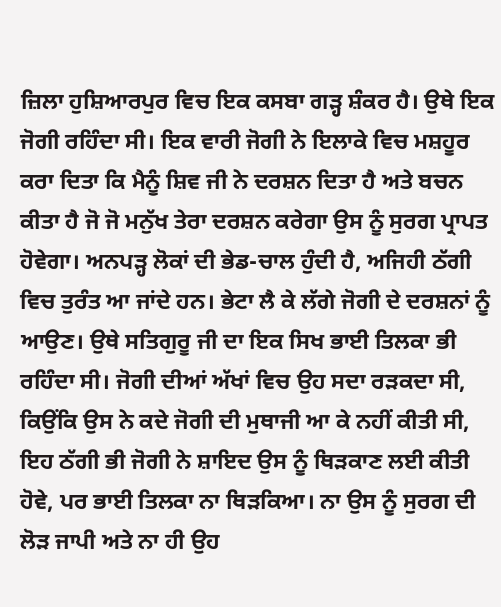ਜ਼ਿਲਾ ਹੁਸ਼ਿਆਰਪੁਰ ਵਿਚ ਇਕ ਕਸਬਾ ਗੜ੍ਹ ਸ਼ੰਕਰ ਹੈ। ਉਥੇ ਇਕ ਜੋਗੀ ਰਹਿੰਦਾ ਸੀ। ਇਕ ਵਾਰੀ ਜੋਗੀ ਨੇ ਇਲਾਕੇ ਵਿਚ ਮਸ਼ਹੂਰ ਕਰਾ ਦਿਤਾ ਕਿ ਮੈਨੂੰ ਸ਼ਿਵ ਜੀ ਨੇ ਦਰਸ਼ਨ ਦਿਤਾ ਹੈ ਅਤੇ ਬਚਨ ਕੀਤਾ ਹੈ ਜੋ ਜੋ ਮਨੁੱਖ ਤੇਰਾ ਦਰਸ਼ਨ ਕਰੇਗਾ ਉਸ ਨੂੰ ਸੁਰਗ ਪ੍ਰਾਪਤ ਹੋਵੇਗਾ। ਅਨਪੜ੍ਹ ਲੋਕਾਂ ਦੀ ਭੇਡ-ਚਾਲ ਹੁੰਦੀ ਹੈ, ਅਜਿਹੀ ਠੱਗੀ ਵਿਚ ਤੁਰੰਤ ਆ ਜਾਂਦੇ ਹਨ। ਭੇਟਾ ਲੈ ਕੇ ਲੱਗੇ ਜੋਗੀ ਦੇ ਦਰਸ਼ਨਾਂ ਨੂੰ ਆਉਣ। ਉਥੇ ਸਤਿਗੁਰੂ ਜੀ ਦਾ ਇਕ ਸਿਖ ਭਾਈ ਤਿਲਕਾ ਭੀ ਰਹਿੰਦਾ ਸੀ। ਜੋਗੀ ਦੀਆਂ ਅੱਖਾਂ ਵਿਚ ਉਹ ਸਦਾ ਰੜਕਦਾ ਸੀ, ਕਿਉਂਕਿ ਉਸ ਨੇ ਕਦੇ ਜੋਗੀ ਦੀ ਮੁਥਾਜੀ ਆ ਕੇ ਨਹੀਂ ਕੀਤੀ ਸੀ, ਇਹ ਠੱਗੀ ਭੀ ਜੋਗੀ ਨੇ ਸ਼ਾਇਦ ਉਸ ਨੂੰ ਥਿੜਕਾਣ ਲਈ ਕੀਤੀ ਹੋਵੇ, ਪਰ ਭਾਈ ਤਿਲਕਾ ਨਾ ਥਿੜਕਿਆ। ਨਾ ਉਸ ਨੂੰ ਸੁਰਗ ਦੀ ਲੋੜ ਜਾਪੀ ਅਤੇ ਨਾ ਹੀ ਉਹ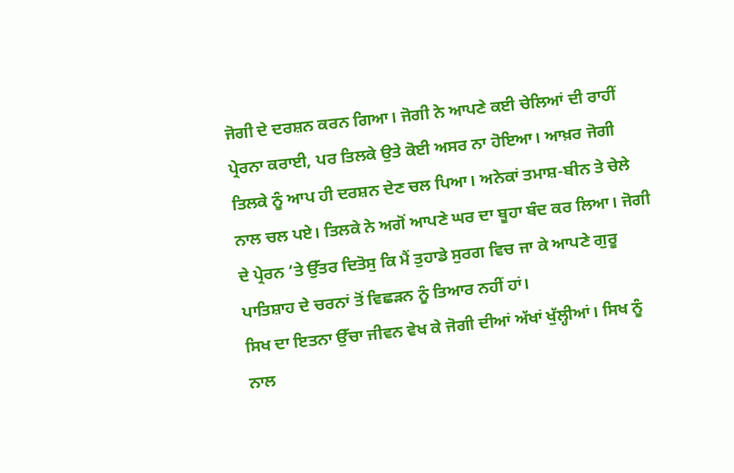ਜੋਗੀ ਦੇ ਦਰਸ਼ਨ ਕਰਨ ਗਿਆ। ਜੋਗੀ ਨੇ ਆਪਣੇ ਕਈ ਚੇਲਿਆਂ ਦੀ ਰਾਹੀਂ ਪ੍ਰੇਰਨਾ ਕਰਾਈ, ਪਰ ਤਿਲਕੇ ਉਤੇ ਕੋਈ ਅਸਰ ਨਾ ਹੋਇਆ। ਆਖ਼ਰ ਜੋਗੀ ਤਿਲਕੇ ਨੂੰ ਆਪ ਹੀ ਦਰਸ਼ਨ ਦੇਣ ਚਲ ਪਿਆ। ਅਨੇਕਾਂ ਤਮਾਸ਼-ਬੀਨ ਤੇ ਚੇਲੇ ਨਾਲ ਚਲ ਪਏ। ਤਿਲਕੇ ਨੇ ਅਗੋਂ ਆਪਣੇ ਘਰ ਦਾ ਬੂਹਾ ਬੰਦ ਕਰ ਲਿਆ। ਜੋਗੀ ਦੇ ਪ੍ਰੇਰਨ ‘ਤੇ ਉੱਤਰ ਦਿਤੋਸੁ ਕਿ ਮੈਂ ਤੁਹਾਡੇ ਸੁਰਗ ਵਿਚ ਜਾ ਕੇ ਆਪਣੇ ਗੁਰੂ ਪਾਤਿਸ਼ਾਹ ਦੇ ਚਰਨਾਂ ਤੋਂ ਵਿਛੜਨ ਨੂੰ ਤਿਆਰ ਨਹੀਂ ਹਾਂ।
ਸਿਖ ਦਾ ਇਤਨਾ ਉੱਚਾ ਜੀਵਨ ਵੇਖ ਕੇ ਜੋਗੀ ਦੀਆਂ ਅੱਖਾਂ ਖੁੱਲ੍ਹੀਆਂ। ਸਿਖ ਨੂੰ ਨਾਲ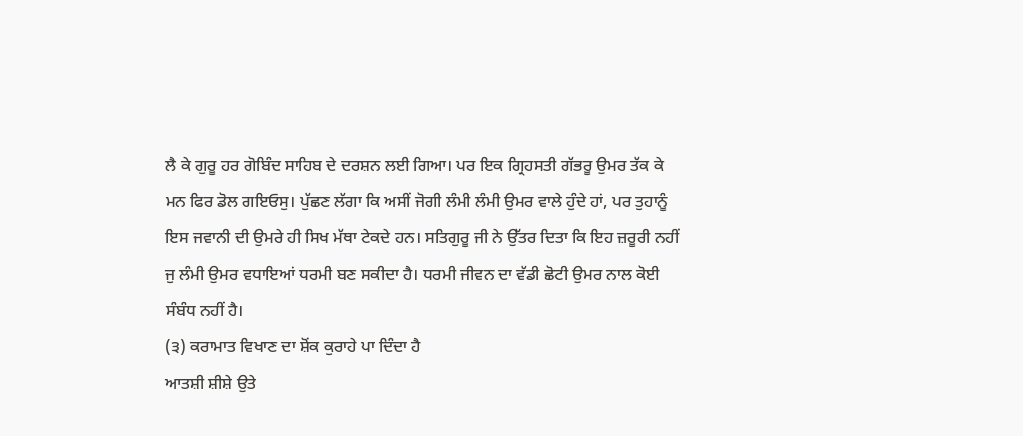ਲੈ ਕੇ ਗੁਰੂ ਹਰ ਗੋਬਿੰਦ ਸਾਹਿਬ ਦੇ ਦਰਸ਼ਨ ਲਈ ਗਿਆ। ਪਰ ਇਕ ਗ੍ਰਿਹਸਤੀ ਗੱਭਰੂ ਉਮਰ ਤੱਕ ਕੇ ਮਨ ਫਿਰ ਡੋਲ ਗਇਓਸੁ। ਪੁੱਛਣ ਲੱਗਾ ਕਿ ਅਸੀਂ ਜੋਗੀ ਲੰਮੀ ਲੰਮੀ ਉਮਰ ਵਾਲੇ ਹੁੰਦੇ ਹਾਂ, ਪਰ ਤੁਹਾਨੂੰ ਇਸ ਜਵਾਨੀ ਦੀ ਉਮਰੇ ਹੀ ਸਿਖ ਮੱਥਾ ਟੇਕਦੇ ਹਨ। ਸਤਿਗੁਰੂ ਜੀ ਨੇ ਉੱਤਰ ਦਿਤਾ ਕਿ ਇਹ ਜ਼ਰੂਰੀ ਨਹੀਂ ਜੁ ਲੰਮੀ ਉਮਰ ਵਧਾਇਆਂ ਧਰਮੀ ਬਣ ਸਕੀਦਾ ਹੈ। ਧਰਮੀ ਜੀਵਨ ਦਾ ਵੱਡੀ ਛੋਟੀ ਉਮਰ ਨਾਲ ਕੋਈ ਸੰਬੰਧ ਨਹੀਂ ਹੈ।
(੩) ਕਰਾਮਾਤ ਵਿਖਾਣ ਦਾ ਸ਼ੋਂਕ ਕੁਰਾਹੇ ਪਾ ਦਿੰਦਾ ਹੈ
ਆਤਸ਼ੀ ਸ਼ੀਸ਼ੇ ਉਤੇ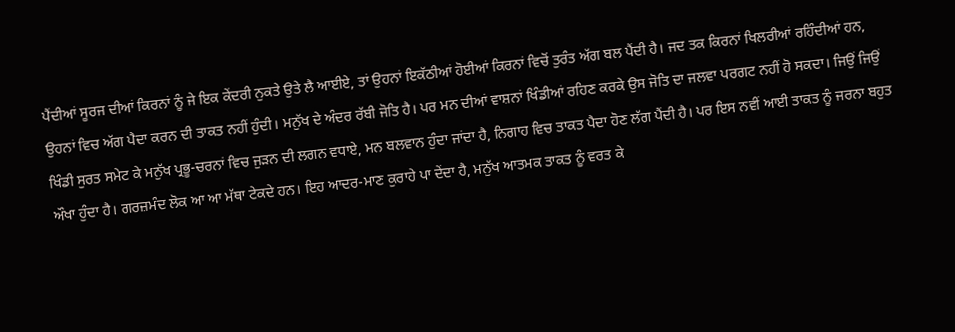ਪੈਂਦੀਆਂ ਸੂਰਜ ਦੀਆਂ ਕਿਰਨਾਂ ਨੂੰ ਜੇ ਇਕ ਕੇਂਦਰੀ ਨੁਕਤੇ ਉਤੇ ਲੈ ਆਈਏ, ਤਾਂ ਉਹਨਾਂ ਇਕੱਠੀਆਂ ਹੋਈਆਂ ਕਿਰਨਾਂ ਵਿਚੋਂ ਤੁਰੰਤ ਅੱਗ ਬਲ ਪੈਂਦੀ ਹੈ। ਜਦ ਤਕ ਕਿਰਨਾਂ ਖਿਲਰੀਆਂ ਰਹਿੰਦੀਆਂ ਹਨ, ਉਹਨਾਂ ਵਿਚ ਅੱਗ ਪੈਦਾ ਕਰਨ ਦੀ ਤਾਕਤ ਨਹੀਂ ਹੁੰਦੀ। ਮਨੁੱਖ ਦੇ ਅੰਦਰ ਰੱਬੀ ਜੋਤਿ ਹੈ। ਪਰ ਮਨ ਦੀਆਂ ਵਾਸ਼ਨਾਂ ਖਿੰਡੀਆਂ ਰਹਿਣ ਕਰਕੇ ਉਸ ਜੋਤਿ ਦਾ ਜਲਵਾ ਪਰਗਟ ਨਹੀਂ ਹੋ ਸਕਦਾ। ਜਿਉਂ ਜਿਉਂ ਖਿੰਡੀ ਸੁਰਤ ਸਮੇਟ ਕੇ ਮਨੁੱਖ ਪ੍ਰਭੂ-ਚਰਨਾਂ ਵਿਚ ਜੁੜਨ ਦੀ ਲਗਨ ਵਧਾਏ, ਮਨ ਬਲਵਾਨ ਹੁੰਦਾ ਜਾਂਦਾ ਹੈ, ਨਿਗਾਹ ਵਿਚ ਤਾਕਤ ਪੈਦਾ ਹੋਣ ਲੱਗ ਪੈਂਦੀ ਹੈ। ਪਰ ਇਸ ਨਵੀਂ ਆਈ ਤਾਕਤ ਨੂੰ ਜਰਨਾ ਬਹੁਤ ਔਖਾ ਹੁੰਦਾ ਹੈ। ਗਰਜ਼ਮੰਦ ਲੋਕ ਆ ਆ ਮੱਥਾ ਟੇਕਦੇ ਹਨ। ਇਹ ਆਦਰ-ਮਾਣ ਕੁਰਾਹੇ ਪਾ ਦੇਂਦਾ ਹੈ, ਮਨੁੱਖ ਆਤਮਕ ਤਾਕਤ ਨੂੰ ਵਰਤ ਕੇ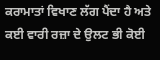ਕਰਾਮਾਤਾਂ ਵਿਖਾਣ ਲੱਗ ਪੈਂਦਾ ਹੈ ਅਤੇ ਕਈ ਵਾਰੀ ਰਜ਼ਾ ਦੇ ਉਲਟ ਭੀ ਕੋਈ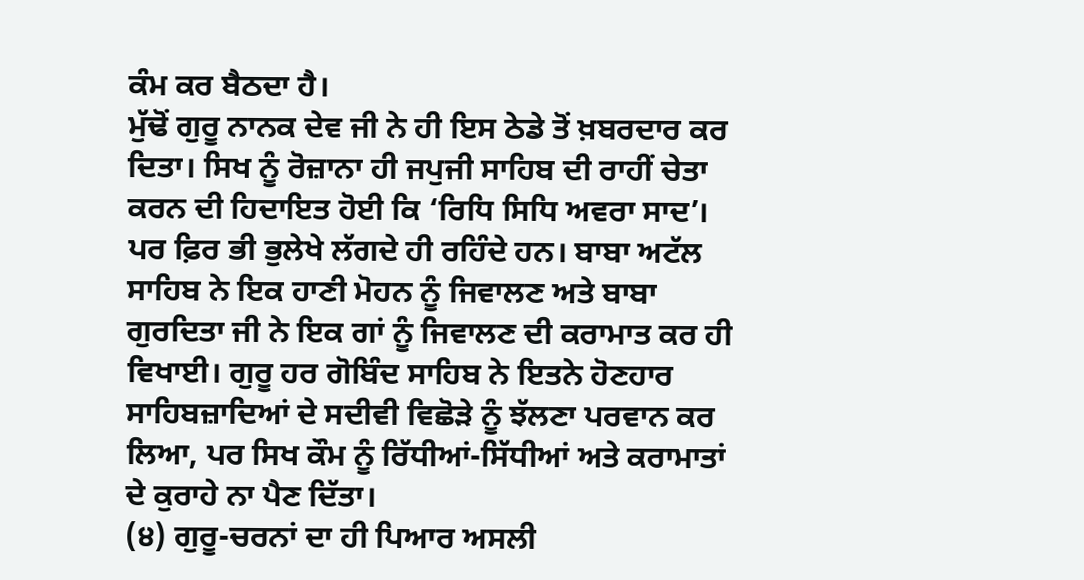ਕੰਮ ਕਰ ਬੈਠਦਾ ਹੈ।
ਮੁੱਢੋਂ ਗੁਰੂ ਨਾਨਕ ਦੇਵ ਜੀ ਨੇ ਹੀ ਇਸ ਠੇਡੇ ਤੋਂ ਖ਼ਬਰਦਾਰ ਕਰ ਦਿਤਾ। ਸਿਖ ਨੂੰ ਰੋਜ਼ਾਨਾ ਹੀ ਜਪੁਜੀ ਸਾਹਿਬ ਦੀ ਰਾਹੀਂ ਚੇਤਾ ਕਰਨ ਦੀ ਹਿਦਾਇਤ ਹੋਈ ਕਿ ‘ਰਿਧਿ ਸਿਧਿ ਅਵਰਾ ਸਾਦ’। ਪਰ ਫ਼ਿਰ ਭੀ ਭੁਲੇਖੇ ਲੱਗਦੇ ਹੀ ਰਹਿੰਦੇ ਹਨ। ਬਾਬਾ ਅਟੱਲ ਸਾਹਿਬ ਨੇ ਇਕ ਹਾਣੀ ਮੋਹਨ ਨੂੰ ਜਿਵਾਲਣ ਅਤੇ ਬਾਬਾ ਗੁਰਦਿਤਾ ਜੀ ਨੇ ਇਕ ਗਾਂ ਨੂੰ ਜਿਵਾਲਣ ਦੀ ਕਰਾਮਾਤ ਕਰ ਹੀ ਵਿਖਾਈ। ਗੁਰੂ ਹਰ ਗੋਬਿੰਦ ਸਾਹਿਬ ਨੇ ਇਤਨੇ ਹੋਣਹਾਰ ਸਾਹਿਬਜ਼ਾਦਿਆਂ ਦੇ ਸਦੀਵੀ ਵਿਛੋੜੇ ਨੂੰ ਝੱਲਣਾ ਪਰਵਾਨ ਕਰ ਲਿਆ, ਪਰ ਸਿਖ ਕੌਮ ਨੂੰ ਰਿੱਧੀਆਂ-ਸਿੱਧੀਆਂ ਅਤੇ ਕਰਾਮਾਤਾਂ ਦੇ ਕੁਰਾਹੇ ਨਾ ਪੈਣ ਦਿੱਤਾ।
(੪) ਗੁਰੂ-ਚਰਨਾਂ ਦਾ ਹੀ ਪਿਆਰ ਅਸਲੀ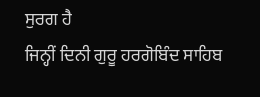ਸੁਰਗ ਹੈ
ਜਿਨ੍ਹੀਂ ਦਿਨੀ ਗੁਰੂ ਹਰਗੋਬਿੰਦ ਸਾਹਿਬ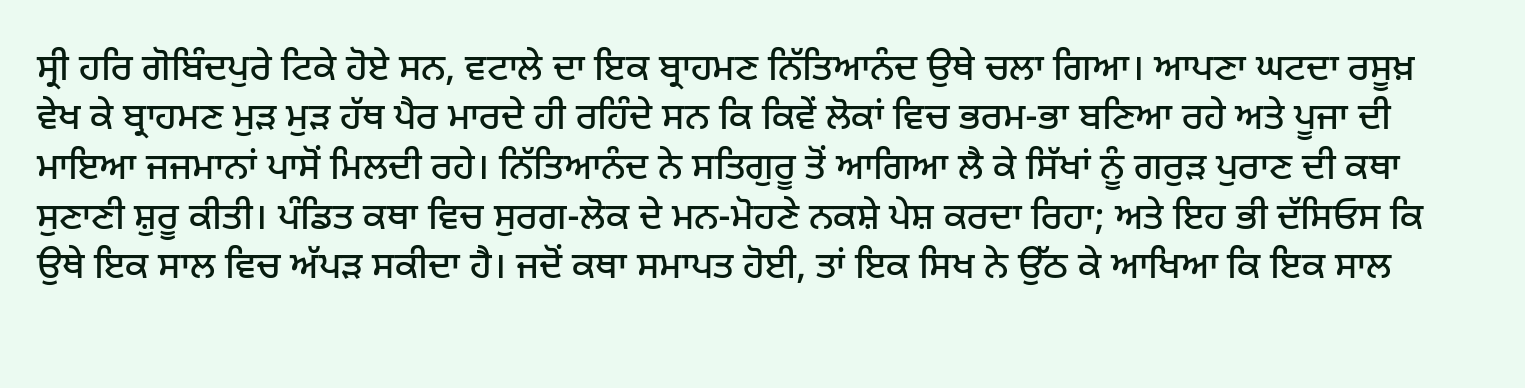ਸ੍ਰੀ ਹਰਿ ਗੋਬਿੰਦਪੁਰੇ ਟਿਕੇ ਹੋਏ ਸਨ, ਵਟਾਲੇ ਦਾ ਇਕ ਬ੍ਰਾਹਮਣ ਨਿੱਤਿਆਨੰਦ ਉਥੇ ਚਲਾ ਗਿਆ। ਆਪਣਾ ਘਟਦਾ ਰਸੂਖ਼ ਵੇਖ ਕੇ ਬ੍ਰਾਹਮਣ ਮੁੜ ਮੁੜ ਹੱਥ ਪੈਰ ਮਾਰਦੇ ਹੀ ਰਹਿੰਦੇ ਸਨ ਕਿ ਕਿਵੇਂ ਲੋਕਾਂ ਵਿਚ ਭਰਮ-ਭਾ ਬਣਿਆ ਰਹੇ ਅਤੇ ਪੂਜਾ ਦੀ ਮਾਇਆ ਜਜਮਾਨਾਂ ਪਾਸੋਂ ਮਿਲਦੀ ਰਹੇ। ਨਿੱਤਿਆਨੰਦ ਨੇ ਸਤਿਗੁਰੂ ਤੋਂ ਆਗਿਆ ਲੈ ਕੇ ਸਿੱਖਾਂ ਨੂੰ ਗਰੁੜ ਪੁਰਾਣ ਦੀ ਕਥਾ ਸੁਣਾਣੀ ਸ਼ੁਰੂ ਕੀਤੀ। ਪੰਡਿਤ ਕਥਾ ਵਿਚ ਸੁਰਗ-ਲੋਕ ਦੇ ਮਨ-ਮੋਹਣੇ ਨਕਸ਼ੇ ਪੇਸ਼ ਕਰਦਾ ਰਿਹਾ; ਅਤੇ ਇਹ ਭੀ ਦੱਸਿਓਸ ਕਿ ਉਥੇ ਇਕ ਸਾਲ ਵਿਚ ਅੱਪੜ ਸਕੀਦਾ ਹੈ। ਜਦੋਂ ਕਥਾ ਸਮਾਪਤ ਹੋਈ, ਤਾਂ ਇਕ ਸਿਖ ਨੇ ਉੱਠ ਕੇ ਆਖਿਆ ਕਿ ਇਕ ਸਾਲ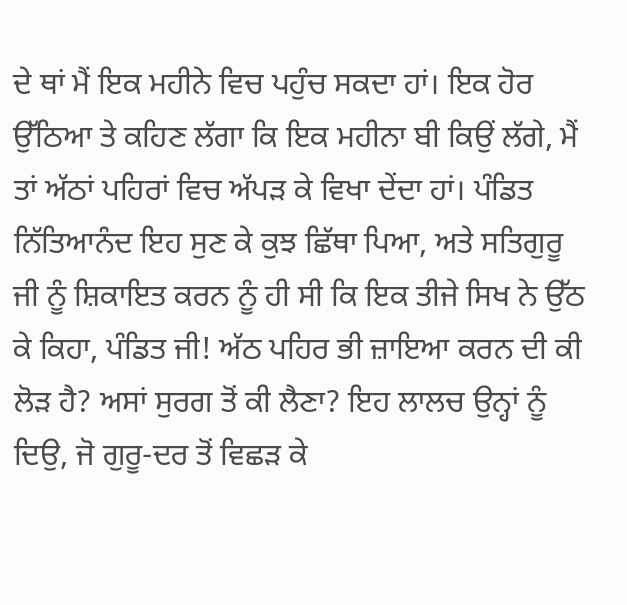ਦੇ ਥਾਂ ਮੈਂ ਇਕ ਮਹੀਨੇ ਵਿਚ ਪਹੁੰਚ ਸਕਦਾ ਹਾਂ। ਇਕ ਹੋਰ ਉੱਠਿਆ ਤੇ ਕਹਿਣ ਲੱਗਾ ਕਿ ਇਕ ਮਹੀਨਾ ਬੀ ਕਿਉਂ ਲੱਗੇ, ਮੈਂ ਤਾਂ ਅੱਠਾਂ ਪਹਿਰਾਂ ਵਿਚ ਅੱਪੜ ਕੇ ਵਿਖਾ ਦੇਂਦਾ ਹਾਂ। ਪੰਡਿਤ ਨਿੱਤਿਆਨੰਦ ਇਹ ਸੁਣ ਕੇ ਕੁਝ ਛਿੱਥਾ ਪਿਆ, ਅਤੇ ਸਤਿਗੁਰੂ ਜੀ ਨੂੰ ਸ਼ਿਕਾਇਤ ਕਰਨ ਨੂੰ ਹੀ ਸੀ ਕਿ ਇਕ ਤੀਜੇ ਸਿਖ ਨੇ ਉੱਠ ਕੇ ਕਿਹਾ, ਪੰਡਿਤ ਜੀ! ਅੱਠ ਪਹਿਰ ਭੀ ਜ਼ਾਇਆ ਕਰਨ ਦੀ ਕੀ ਲੋੜ ਹੈ? ਅਸਾਂ ਸੁਰਗ ਤੋਂ ਕੀ ਲੈਣਾ? ਇਹ ਲਾਲਚ ਉਨ੍ਹਾਂ ਨੂੰ ਦਿਉ, ਜੋ ਗੁਰੂ-ਦਰ ਤੋਂ ਵਿਛੜ ਕੇ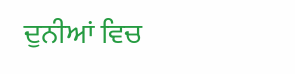ਦੁਨੀਆਂ ਵਿਚ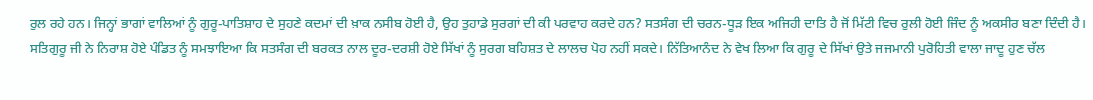ਰੁਲ ਰਹੇ ਹਨ। ਜਿਨ੍ਹਾਂ ਭਾਗਾਂ ਵਾਲਿਆਂ ਨੂੰ ਗੁਰੂ-ਪਾਤਿਸ਼ਾਹ ਦੇ ਸੁਹਣੇ ਕਦਮਾਂ ਦੀ ਖ਼ਾਕ ਨਸੀਬ ਹੋਈ ਹੈ, ਉਹ ਤੁਹਾਡੇ ਸੁਰਗਾਂ ਦੀ ਕੀ ਪਰਵਾਹ ਕਰਦੇ ਹਨ? ਸਤਸੰਗ ਦੀ ਚਰਨ-ਧੂੜ ਇਕ ਅਜਿਹੀ ਦਾਤਿ ਹੈ ਜੋਂ ਮਿੱਟੀ ਵਿਚ ਰੁਲੀ ਹੋਈ ਜਿੰਦ ਨੂੰ ਅਕਸੀਰ ਬਣਾ ਦਿੰਦੀ ਹੈ।
ਸਤਿਗੁਰੂ ਜੀ ਨੇ ਨਿਰਾਸ਼ ਹੋਏ ਪੰਡਿਤ ਨੂੰ ਸਮਝਾਇਆ ਕਿ ਸਤਸੰਗ ਦੀ ਬਰਕਤ ਨਾਲ ਦੂਰ-ਦਰਸ਼ੀ ਹੋਏ ਸਿੱਖਾਂ ਨੂੰ ਸੁਰਗ ਬਹਿਸ਼ਤ ਦੇ ਲਾਲਚ ਪੋਹ ਨਹੀਂ ਸਕਦੇ। ਨਿੱਤਿਆਨੰਦ ਨੇ ਵੇਖ ਲਿਆ ਕਿ ਗੁਰੂ ਦੇ ਸਿੱਖਾਂ ਉਤੇ ਜਜਮਾਨੀ ਪੁਰੋਹਿਤੀ ਵਾਲਾ ਜਾਦੂ ਹੁਣ ਚੱਲ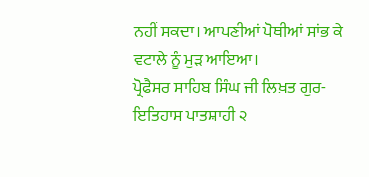ਨਹੀਂ ਸਕਦਾ। ਆਪਣੀਆਂ ਪੋਥੀਆਂ ਸਾਂਭ ਕੇ ਵਟਾਲੇ ਨੂੰ ਮੁੜ ਆਇਆ।
ਪ੍ਰੋਫੈਸਰ ਸਾਹਿਬ ਸਿੰਘ ਜੀ ਲਿਖ਼ਤ ਗੁਰ-ਇਤਿਹਾਸ ਪਾਤਸ਼ਾਹੀ ੨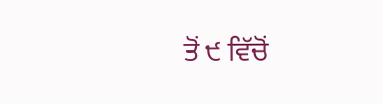ਤੋਂ ੯ ਵਿੱਚੋਂ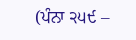(ਪੰਨਾ ੨੫੯ –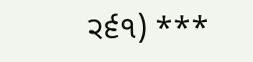੨੬੧) ***